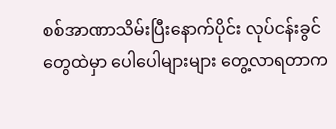စစ်အာဏာသိမ်းပြီးနောက်ပိုင်း လုပ်ငန်းခွင်တွေထဲမှာ ပေါပေါများများ တွေ့လာရတာက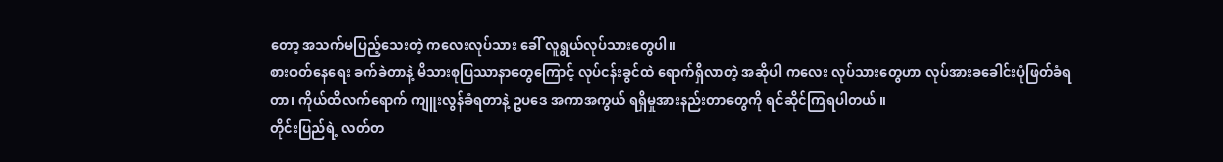တော့ အသက်မပြည့်သေးတဲ့ ကလေးလုပ်သား ခေါ် လူရွယ်လုပ်သားတွေပါ။
စားဝတ်နေရေး ခက်ခဲတာနဲ့ မိသားစုပြဿာနာတွေကြောင့် လုပ်ငန်းခွင်ထဲ ရောက်ရှိလာတဲ့ အဆိုပါ ကလေး လုပ်သားတွေဟာ လုပ်အားခခေါင်းပုံဖြတ်ခံရတာ၊ ကိုယ်ထိလက်ရောက် ကျူးလွန်ခံရတာနဲ့ ဥပဒေ အကာအကွယ် ရရှိမှုအားနည်းတာတွေကို ရင်ဆိုင်ကြရပါတယ်။
တိုင်းပြည်ရဲ့ လတ်တ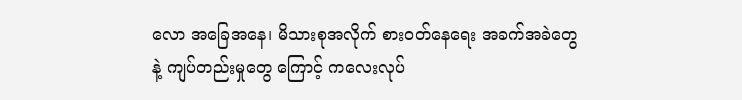လော အခြေအနေ၊ မိသားစုအလိုက် စားဝတ်နေရေး အခက်အခဲတွေနဲ့ ကျပ်တည်းမှုတွေ ကြောင့် ကလေးလုပ်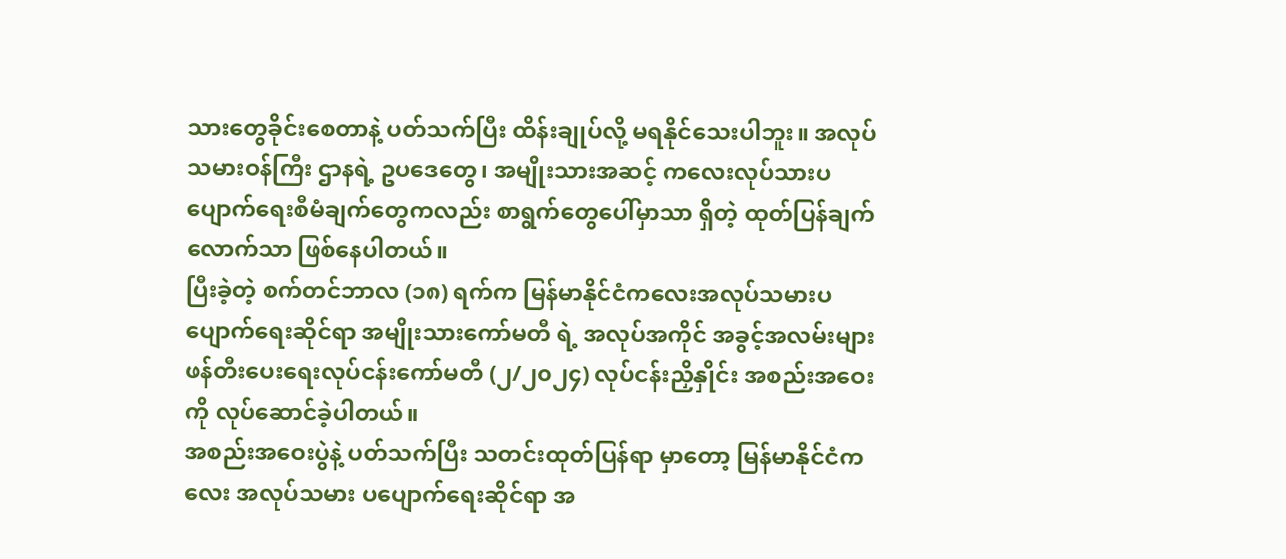သားတွေခိုင်းစေတာနဲ့ ပတ်သက်ပြီး ထိန်းချုပ်လို့ မရနိုင်သေးပါဘူး။ အလုပ်သမားဝန်ကြီး ဌာနရဲ့ ဥပဒေတွေ၊ အမျိုးသားအဆင့် ကလေးလုပ်သားပပျောက်ရေးစီမံချက်တွေကလည်း စာရွက်တွေပေါ်မှာသာ ရှိတဲ့ ထုတ်ပြန်ချက်လောက်သာ ဖြစ်နေပါတယ်။
ပြီးခဲ့တဲ့ စက်တင်ဘာလ (၁၈) ရက်က မြန်မာနိုင်ငံကလေးအလုပ်သမားပပျောက်ရေးဆိုင်ရာ အမျိုးသားကော်မတီ ရဲ့ အလုပ်အကိုင် အခွင့်အလမ်းများ ဖန်တီးပေးရေးလုပ်ငန်းကော်မတီ (၂/၂၀၂၄) လုပ်ငန်းညှိနှိုင်း အစည်းအဝေးကို လုပ်ဆောင်ခဲ့ပါတယ်။
အစည်းအဝေးပွဲနဲ့ ပတ်သက်ပြီး သတင်းထုတ်ပြန်ရာ မှာတော့ မြန်မာနိုင်ငံကလေး အလုပ်သမား ပပျောက်ရေးဆိုင်ရာ အ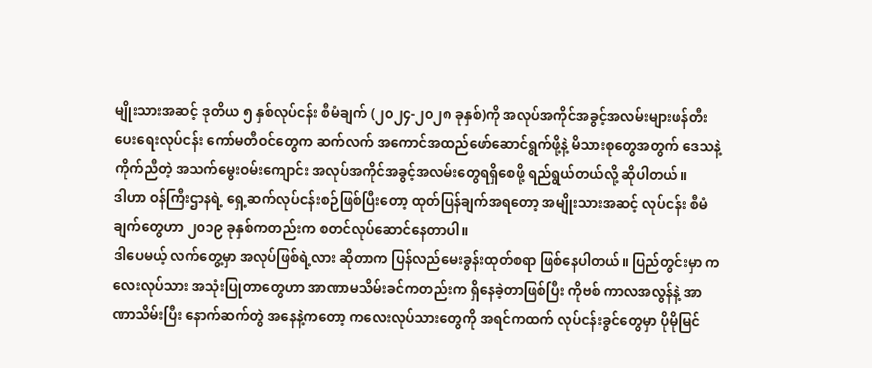မျိုးသားအဆင့် ဒုတိယ ၅ နှစ်လုပ်ငန်း စီမံချက် (၂၀၂၄-၂၀၂၈ ခုနှစ်)ကို အလုပ်အကိုင်အခွင့်အလမ်းများဖန်တီးပေးရေးလုပ်ငန်း ကော်မတီဝင်တွေက ဆက်လက် အကောင်အထည်ဖော်ဆောင်ရွက်ဖို့နဲ့ မိသားစုတွေအတွက် ဒေသနဲ့ ကိုက်ညီတဲ့ အသက်မွေးဝမ်းကျောင်း အလုပ်အကိုင်အခွင့်အလမ်းတွေရရှိစေဖို့ ရည်ရွယ်တယ်လို့ ဆိုပါတယ်။
ဒါဟာ ဝန်ကြီးဌာနရဲ့ ရှေ့ဆက်လုပ်ငန်းစဉ်ဖြစ်ပြီးတော့ ထုတ်ပြန်ချက်အရတော့ အမျိုးသားအဆင့် လုပ်ငန်း စီမံချက်တွေဟာ ၂၀၁၉ ခုနှစ်ကတည်းက စတင်လုပ်ဆောင်နေတာပါ။
ဒါပေမယ့် လက်တွေ့မှာ အလုပ်ဖြစ်ရဲ့လား ဆိုတာက ပြန်လည်မေးခွန်းထုတ်စရာ ဖြစ်နေပါတယ်။ ပြည်တွင်းမှာ ကလေးလုပ်သား အသုံးပြုတာတွေဟာ အာဏာမသိမ်းခင်ကတည်းက ရှိနေခဲ့တာဖြစ်ပြီး ကိုဗစ် ကာလအလွန်နဲ့ အာဏာသိမ်းပြီး နောက်ဆက်တွဲ အနေနဲ့ကတော့ ကလေးလုပ်သားတွေကို အရင်ကထက် လုပ်ငန်းခွင်တွေမှာ ပိုမိုမြင်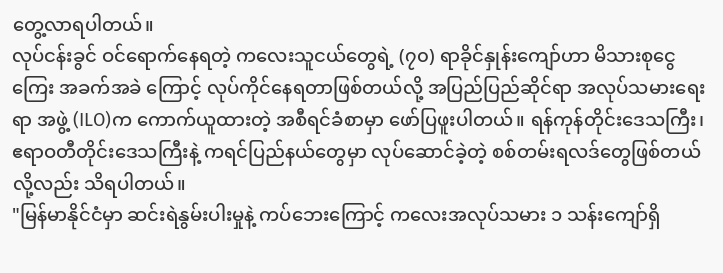တွေ့လာရပါတယ်။
လုပ်ငန်းခွင် ဝင်ရောက်နေရတဲ့ ကလေးသူငယ်တွေရဲ့ (၇၀) ရာခိုင်နှုန်းကျော်ဟာ မိသားစုငွေကြေး အခက်အခဲ ကြောင့် လုပ်ကိုင်နေရတာဖြစ်တယ်လို့ အပြည်ပြည်ဆိုင်ရာ အလုပ်သမားရေးရာ အဖွဲ့ (ILO)က ကောက်ယူထားတဲ့ အစီရင်ခံစာမှာ ဖော်ပြဖူးပါတယ်။ ရန်ကုန်တိုင်းဒေသကြီး၊ ဧရာဝတီတိုင်းဒေသကြီးနဲ့ ကရင်ပြည်နယ်တွေမှာ လုပ်ဆောင်ခဲ့တဲ့ စစ်တမ်းရလဒ်တွေဖြစ်တယ်လို့လည်း သိရပါတယ်။
"မြန်မာနိုင်ငံမှာ ဆင်းရဲနွမ်းပါးမှုနဲ့ ကပ်ဘေးကြောင့် ကလေးအလုပ်သမား ၁ သန်းကျော်ရှိ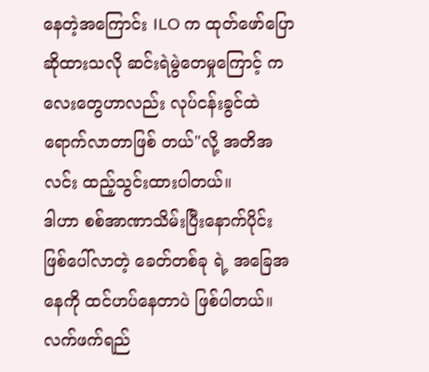နေတဲ့အကြောင်း ILO က ထုတ်ဖော်ပြောဆိုထားသလို ဆင်းရဲမွဲတေမှုကြောင့် ကလေးတွေဟာလည်း လုပ်ငန်းခွင်ထဲ ရောက်လာတာဖြစ် တယ်"လို့ အတိအလင်း ထည့်သွင်းထားပါတယ်။
ဒါဟာ စစ်အာဏာသိမ်းပြီးနောက်ပိုင်း ဖြစ်ပေါ်လာတဲ့ ခေတ်တစ်ခု ရဲ့ အခြေအနေကို ထင်ဟပ်နေတာပဲ ဖြစ်ပါတယ်။
လက်ဖက်ရည်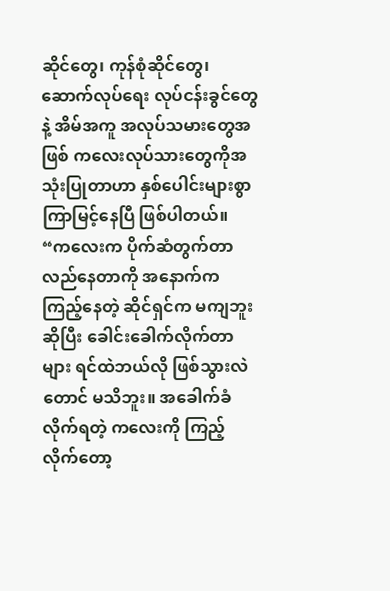ဆိုင်တွေ၊ ကုန်စုံဆိုင်တွေ၊ ဆောက်လုပ်ရေး လုပ်ငန်းခွင်တွေနဲ့ အိမ်အကူ အလုပ်သမားတွေအဖြစ် ကလေးလုပ်သားတွေကိုအသုံးပြုတာဟာ နှစ်ပေါင်းများစွာ ကြာမြင့်နေပြီ ဖြစ်ပါတယ်။
“ကလေးက ပိုက်ဆံတွက်တာ လည်နေတာကို အနောက်က ကြည့်နေတဲ့ ဆိုင်ရှင်က မကျဘူးဆိုပြီး ခေါင်းခေါက်လိုက်တာများ ရင်ထဲဘယ်လို ဖြစ်သွားလဲတောင် မသိဘူး။ အခေါက်ခံလိုက်ရတဲ့ ကလေးကို ကြည့်လိုက်တော့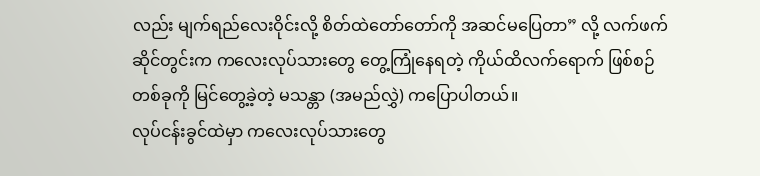လည်း မျက်ရည်လေးဝိုင်းလို့ စိတ်ထဲတော်တော်ကို အဆင်မပြေတာ” လို့ လက်ဖက်ဆိုင်တွင်းက ကလေးလုပ်သားတွေ တွေ့ကြုံနေရတဲ့ ကိုယ်ထိလက်ရောက် ဖြစ်စဉ်တစ်ခုကို မြင်တွေ့ခဲ့တဲ့ မသန္တာ (အမည်လွှဲ) ကပြောပါတယ်။
လုပ်ငန်းခွင်ထဲမှာ ကလေးလုပ်သားတွေ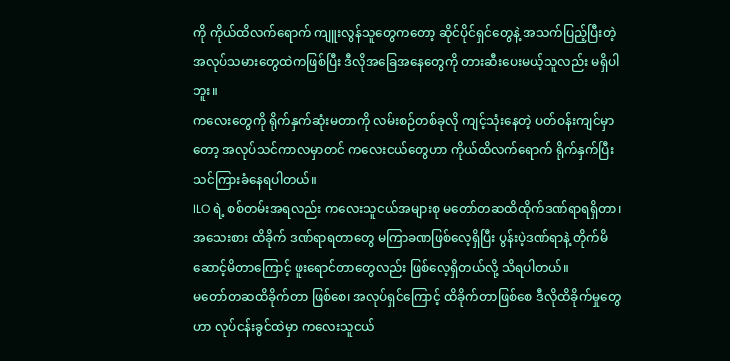ကို ကိုယ်ထိလက်ရောက် ကျူးလွန်သူတွေကတော့ ဆိုင်ပိုင်ရှင်တွေနဲ့ အသက်ပြည့်ပြီးတဲ့ အလုပ်သမားတွေထဲကဖြစ်ပြီး ဒီလိုအခြေအနေတွေကို တားဆီးပေးမယ့်သူလည်း မရှိပါဘူး။
ကလေးတွေကို ရိုက်နှက်ဆုံးမတာကို လမ်းစဉ်တစ်ခုလို ကျင့်သုံးနေတဲ့ ပတ်ဝန်းကျင်မှာတော့ အလုပ်သင်ကာလမှာတင် ကလေးငယ်တွေဟာ ကိုယ်ထိလက်ရောက် ရိုက်နှက်ပြီး သင်ကြားခံနေရပါတယ်။
ILO ရဲ့ စစ်တမ်းအရလည်း ကလေးသူငယ်အများစု မတော်တဆထိထိုက်ဒဏ်ရာရရှိတာ၊ အသေးစား ထိခိုက် ဒဏ်ရာရတာတွေ မကြာခဏဖြစ်လေ့ရှိပြီး ပွန်းပဲ့ဒဏ်ရာနဲ့ တိုက်မိဆောင့်မိတာကြောင့် ဖူးရောင်တာတွေလည်း ဖြစ်လေ့ရှိတယ်လို့ သိရပါတယ်။
မတော်တဆထိခိုက်တာ ဖြစ်စေ၊ အလုပ်ရှင်ကြောင့် ထိခိုက်တာဖြစ်စေ ဒီလိုထိခိုက်မှုတွေဟာ လုပ်ငန်းခွင်ထဲမှာ ကလေးသူငယ်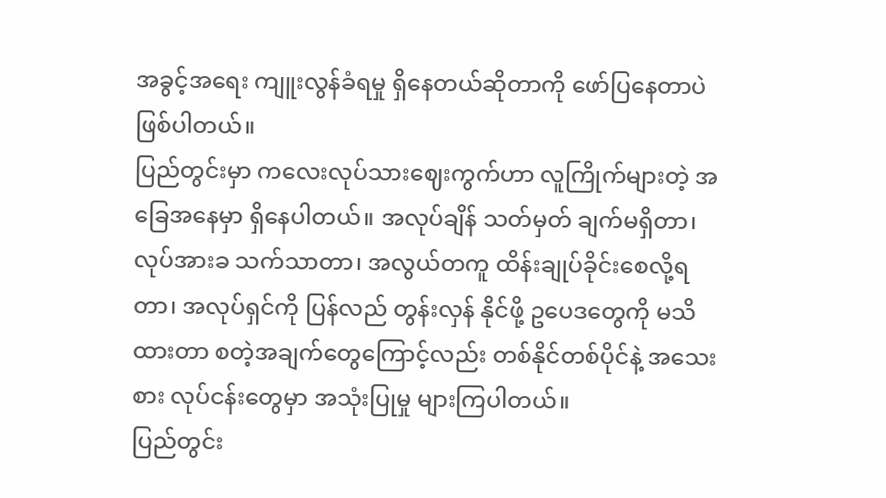အခွင့်အရေး ကျူးလွန်ခံရမှု ရှိနေတယ်ဆိုတာကို ဖော်ပြနေတာပဲဖြစ်ပါတယ်။
ပြည်တွင်းမှာ ကလေးလုပ်သားဈေးကွက်ဟာ လူကြိုက်များတဲ့ အခြေအနေမှာ ရှိနေပါတယ်။ အလုပ်ချိန် သတ်မှတ် ချက်မရှိတာ၊ လုပ်အားခ သက်သာတာ၊ အလွယ်တကူ ထိန်းချုပ်ခိုင်းစေလို့ရတာ၊ အလုပ်ရှင်ကို ပြန်လည် တွန်းလှန် နိုင်ဖို့ ဥပေဒတွေကို မသိထားတာ စတဲ့အချက်တွေကြောင့်လည်း တစ်နိုင်တစ်ပိုင်နဲ့ အသေးစား လုပ်ငန်းတွေမှာ အသုံးပြုမှု များကြပါတယ်။
ပြည်တွင်း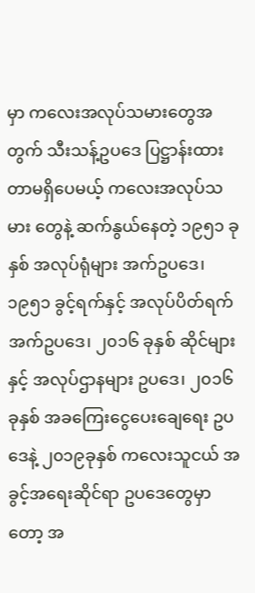မှာ ကလေးအလုပ်သမားတွေအတွက် သီးသန့်ဥပဒေ ပြဋ္ဌာန်းထားတာမရှိပေမယ့် ကလေးအလုပ်သမား တွေနဲ့ ဆက်နွယ်နေတဲ့ ၁၉၅၁ ခုနှစ် အလုပ်ရုံများ အက်ဥပဒေ၊ ၁၉၅၁ ခွင့်ရက်နှင့် အလုပ်ပိတ်ရက် အက်ဥပဒေ၊ ၂၀၁၆ ခုနှစ် ဆိုင်များနှင့် အလုပ်ဌာနများ ဥပဒေ၊ ၂၀၁၆ ခုနှစ် အခကြေးငွေပေးချေရေး ဥပဒေနဲ့ ၂၀၁၉ခုနှစ် ကလေးသူငယ် အခွင့်အရေးဆိုင်ရာ ဥပဒေတွေမှာတော့ အ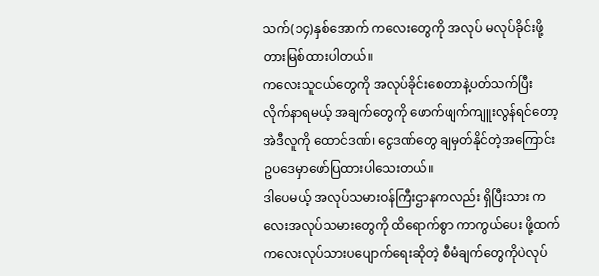သက်(၁၄)နှစ်အောက် ကလေးတွေကို အလုပ် မလုပ်ခိုင်းဖို့ တားမြစ်ထားပါတယ်။
ကလေးသူငယ်တွေကို အလုပ်ခိုင်းစေတာနဲ့ပတ်သက်ပြီး လိုက်နာရမယ့် အချက်တွေကို ဖောက်ဖျက်ကျူးလွန်ရင်တော့ အဲဒီလူကို ထောင်ဒဏ်၊ ငွေဒဏ်တွေ ချမှတ်နိုင်တဲ့အကြောင်း ဥပဒေမှာဖော်ပြထားပါသေးတယ်။
ဒါပေမယ့် အလုပ်သမားဝန်ကြီးဌာနကလည်း ရှိပြီးသား ကလေးအလုပ်သမားတွေကို ထိရောက်စွာ ကာကွယ်ပေး ဖို့ထက် ကလေးလုပ်သားပပျောက်ရေးဆိုတဲ့ စီမံချက်တွေကိုပဲလုပ်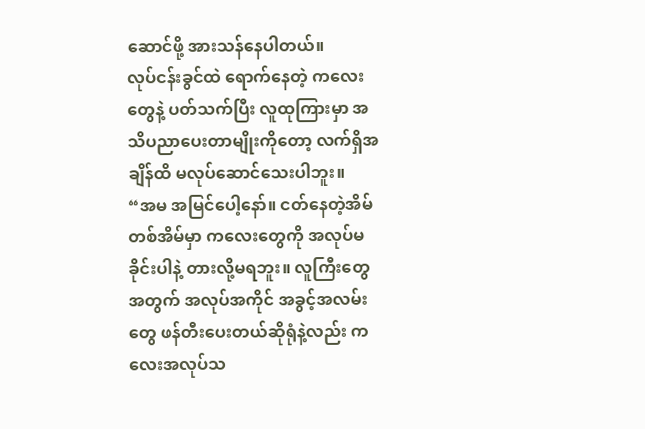ဆောင်ဖို့ အားသန်နေပါတယ်။
လုပ်ငန်းခွင်ထဲ ရောက်နေတဲ့ ကလေးတွေနဲ့ ပတ်သက်ပြီး လူထုကြားမှာ အသိပညာပေးတာမျိုးကိုတော့ လက်ရှိအချိန်ထိ မလုပ်ဆောင်သေးပါဘူး။
“အမ အမြင်ပေါ့နော်။ ငတ်နေတဲ့အိမ်တစ်အိမ်မှာ ကလေးတွေကို အလုပ်မခိုင်းပါနဲ့ တားလို့မရဘူး။ လူကြီးတွေ အတွက် အလုပ်အကိုင် အခွင့်အလမ်းတွေ ဖန်တီးပေးတယ်ဆိုရုံနဲ့လည်း ကလေးအလုပ်သ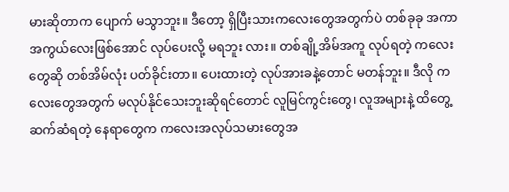မားဆိုတာက ပျောက် မသွာဘူး။ ဒီတော့ ရှိပြီးသားကလေးတွေအတွက်ပဲ တစ်ခုခု အကာအကွယ်လေးဖြစ်အောင် လုပ်ပေးလို့ မရဘူး လား။ တစ်ချို့အိမ်အကူ လုပ်ရတဲ့ ကလေးတွေဆို တစ်အိမ်လုံး ပတ်ခိုင်းတာ။ ပေးထားတဲ့ လုပ်အားခနဲ့တောင် မတန်ဘူး။ ဒီလို ကလေးတွေအတွက် မလုပ်နိုင်သေးဘူးဆိုရင်တောင် လူမြင်ကွင်းတွေ၊ လူအများနဲ့ ထိတွေ့ဆက်ဆံရတဲ့ နေရာတွေက ကလေးအလုပ်သမားတွေအ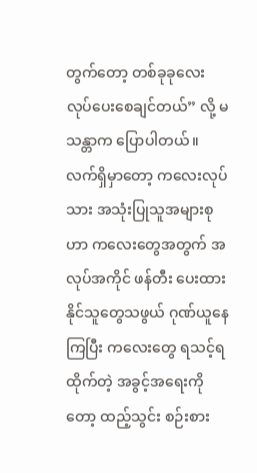တွက်တော့ တစ်ခုခုလေး လုပ်ပေးစေချင်တယ်” လို့ မသန္တာက ပြောပါတယ်။
လက်ရှိမှာတော့ ကလေးလုပ်သား အသုံးပြုသူအများစုဟာ ကလေးတွေအတွက် အလုပ်အကိုင် ဖန်တီး ပေးထားနိုင်သူတွေသဖွယ် ဂုဏ်ယူနေကြပြီး ကလေးတွေ ရသင့်ရထိုက်တဲ့ အခွင့်အရေးကိုတော့ ထည့်သွင်း စဉ်းစား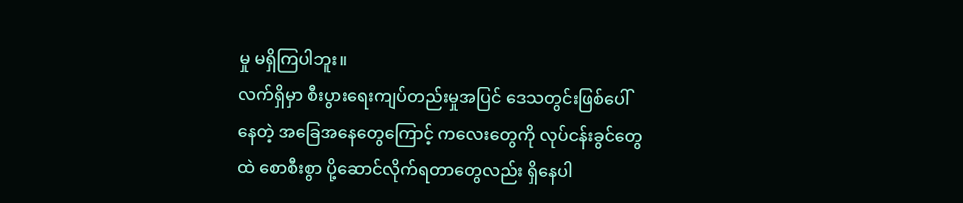မှု မရှိကြပါဘူး။
လက်ရှိမှာ စီးပွားရေးကျပ်တည်းမှုအပြင် ဒေသတွင်းဖြစ်ပေါ်နေတဲ့ အခြေအနေတွေကြောင့် ကလေးတွေကို လုပ်ငန်းခွင်တွေထဲ စောစီးစွာ ပို့ဆောင်လိုက်ရတာတွေလည်း ရှိနေပါ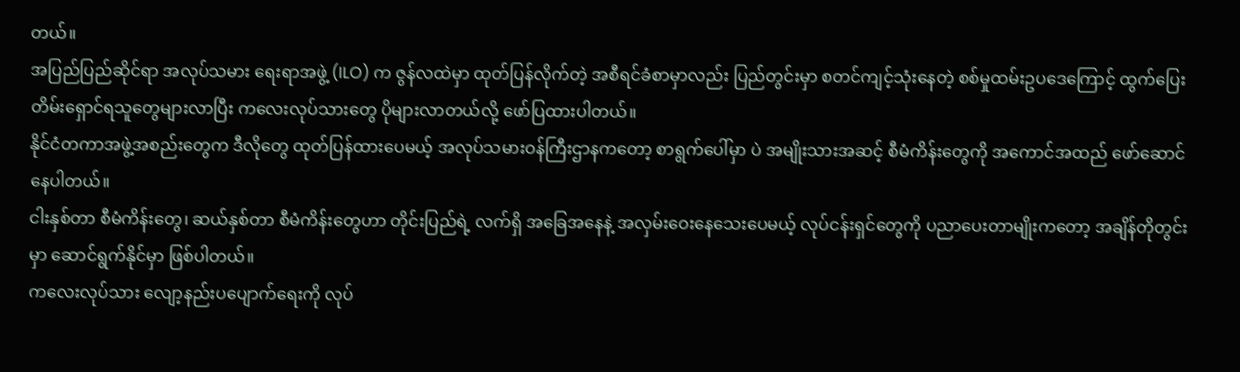တယ်။
အပြည်ပြည်ဆိုင်ရာ အလုပ်သမား ရေးရာအဖွဲ့ (ILO) က ဇွန်လထဲမှာ ထုတ်ပြန်လိုက်တဲ့ အစီရင်ခံစာမှာလည်း ပြည်တွင်းမှာ စတင်ကျင့်သုံးနေတဲ့ စစ်မှုထမ်းဥပဒေကြောင့် ထွက်ပြေးတိမ်းရှောင်ရသူတွေများလာပြီး ကလေးလုပ်သားတွေ ပိုများလာတယ်လို့ ဖော်ပြထားပါတယ်။
နိုင်ငံတကာအဖွဲ့အစည်းတွေက ဒီလိုတွေ ထုတ်ပြန်ထားပေမယ့် အလုပ်သမားဝန်ကြီးဌာနကတော့ စာရွက်ပေါ်မှာ ပဲ အမျိုးသားအဆင့် စီမံကိန်းတွေကို အကောင်အထည် ဖော်ဆောင်နေပါတယ်။
ငါးနှစ်တာ စီမံကိန်းတွေ၊ ဆယ်နှစ်တာ စီမံကိန်းတွေဟာ တိုင်းပြည်ရဲ့ လက်ရှိ အခြေအနေနဲ့ အလှမ်းဝေးနေသေးပေမယ့် လုပ်ငန်းရှင်တွေကို ပညာပေးတာမျိုးကတော့ အချိန်တိုတွင်းမှာ ဆောင်ရွက်နိုင်မှာ ဖြစ်ပါတယ်။
ကလေးလုပ်သား လျော့နည်းပပျောက်ရေးကို လုပ်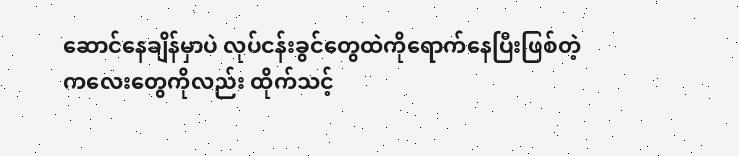ဆောင်နေချိန်မှာပဲ လုပ်ငန်းခွင်တွေထဲကိုရောက်နေပြီးဖြစ်တဲ့
ကလေးတွေကိုလည်း ထိုက်သင့်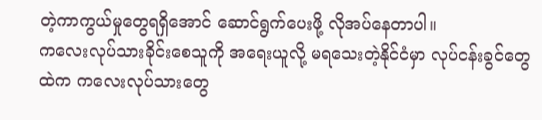တဲ့ကာကွယ်မှုတွေရရှိအောင် ဆောင်ရွက်ပေးဖို့ လိုအပ်နေတာပါ။
ကလေးလုပ်သားခိုင်းစေသူကို အရေးယူလို့ မရသေးတဲ့နိုင်ငံမှာ လုပ်ငန်းခွင်တွေထဲက ကလေးလုပ်သားတွေ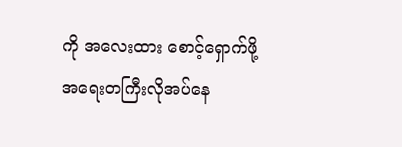ကို အလေးထား စောင့်ရှောက်ဖို့ အရေးတကြီးလိုအပ်နေ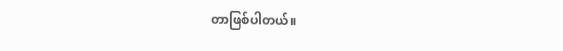တာဖြစ်ပါတယ်။